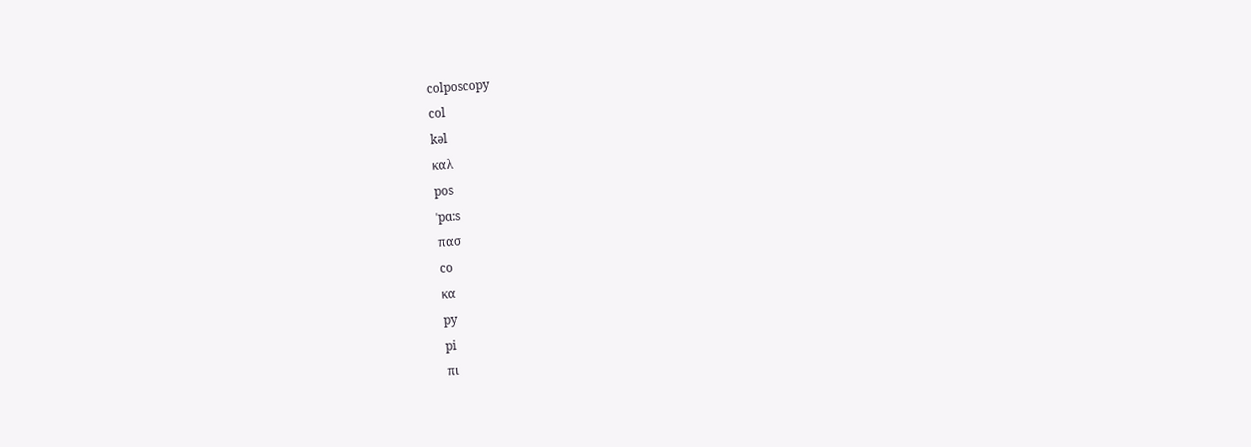colposcopy
col
kəl
καλ
pos
ˈpɑ:s
πασ
co
κα
py
pi
πι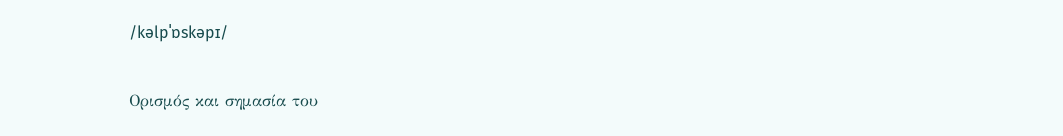/kəlpˈɒskəpɪ/

Ορισμός και σημασία του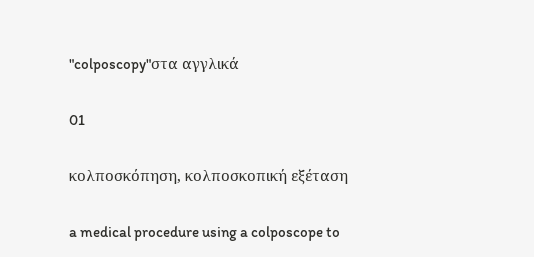"colposcopy"στα αγγλικά

01

κολποσκόπηση, κολποσκοπική εξέταση

a medical procedure using a colposcope to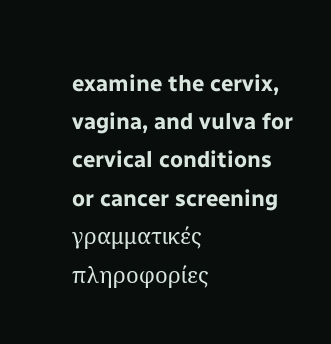examine the cervix, vagina, and vulva for cervical conditions or cancer screening
γραμματικές πληροφορίες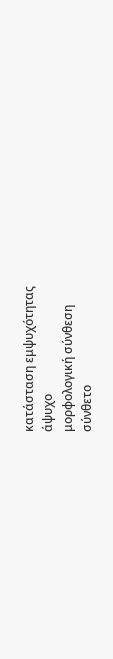κατάσταση εμψυχότητας
άψυχο
μορφολογική σύνθεση
σύνθετο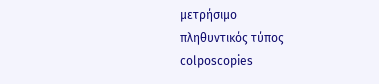μετρήσιμο
πληθυντικός τύπος
colposcopies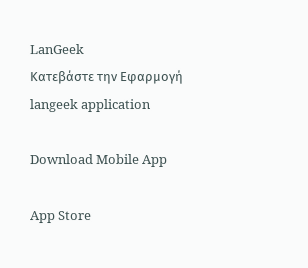LanGeek
Κατεβάστε την Εφαρμογή
langeek application

Download Mobile App

App Store